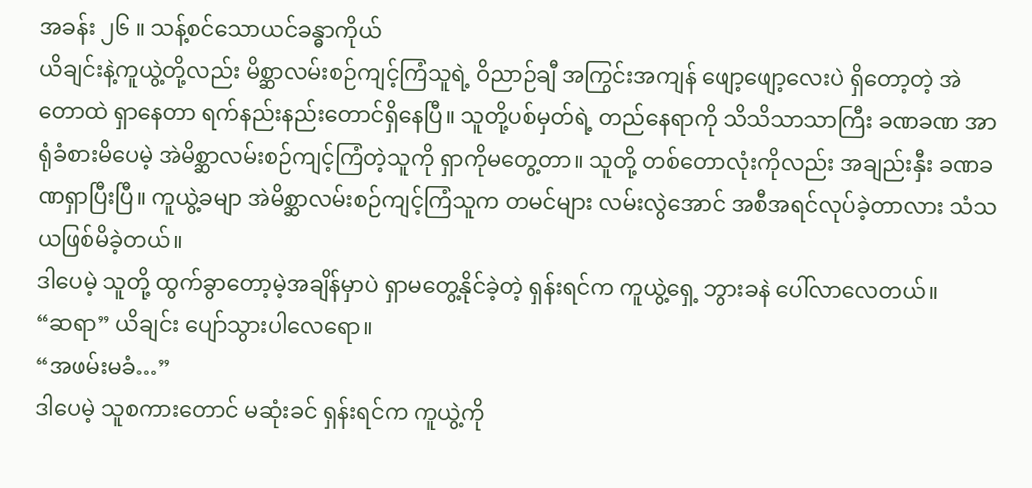အခန်း ၂၆ ။ သန့်စင်သောယင်ခန္ဓာကိုယ်
ယိချင်းနဲ့ကူယွဲ့တို့လည်း မိစ္ဆာလမ်းစဉ်ကျင့်ကြံသူရဲ့ ဝိညာဉ်ချီ အကြွင်းအကျန် ဖျော့ဖျော့လေးပဲ ရှိတော့တဲ့ အဲတောထဲ ရှာနေတာ ရက်နည်းနည်းတောင်ရှိနေပြီ။ သူတို့ပစ်မှတ်ရဲ့ တည်နေရာကို သိသိသာသာကြီး ခဏခဏ အာရုံခံစားမိပေမဲ့ အဲမိစ္ဆာလမ်းစဉ်ကျင့်ကြံတဲ့သူကို ရှာကိုမတွေ့တာ။ သူတို့ တစ်တောလုံးကိုလည်း အချည်းနှီး ခဏခဏရှာပြီးပြီ။ ကူယွဲ့ခမျာ အဲမိစ္ဆာလမ်းစဉ်ကျင့်ကြံသူက တမင်များ လမ်းလွဲအောင် အစီအရင်လုပ်ခဲ့တာလား သံသယဖြစ်မိခဲ့တယ်။
ဒါပေမဲ့ သူတို့ ထွက်ခွာတော့မဲ့အချိန်မှာပဲ ရှာမတွေ့နိုင်ခဲ့တဲ့ ရှန်းရင်က ကူယွဲ့ရှေ့ ဘွားခနဲ ပေါ်လာလေတယ်။
“ဆရာ” ယိချင်း ပျော်သွားပါလေရော။
“အဖမ်းမခံ…”
ဒါပေမဲ့ သူစကားတောင် မဆုံးခင် ရှန်းရင်က ကူယွဲ့ကို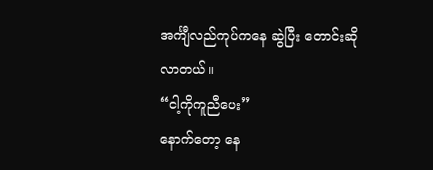အင်္ကျီလည်ကုပ်ကနေ ဆွဲပြီး တောင်းဆိုလာတယ်။
“ငါ့ကိုကူညီပေး”
နောက်တော့ နေ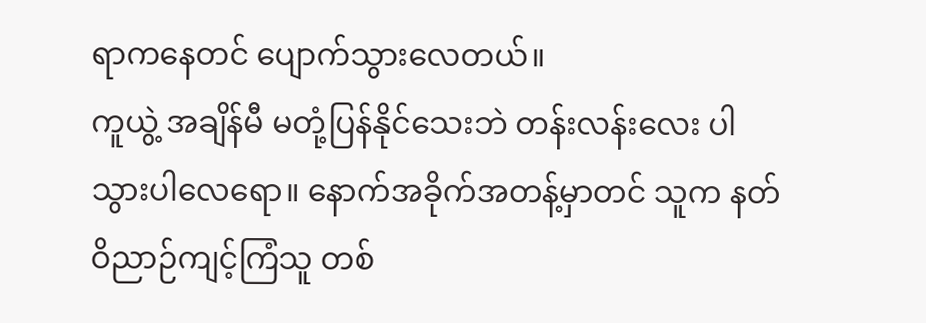ရာကနေတင် ပျောက်သွားလေတယ်။
ကူယွဲ့ အချိန်မီ မတုံ့ပြန်နိုင်သေးဘဲ တန်းလန်းလေး ပါသွားပါလေရော။ နောက်အခိုက်အတန့်မှာတင် သူက နတ်ဝိညာဉ်ကျင့်ကြံသူ တစ်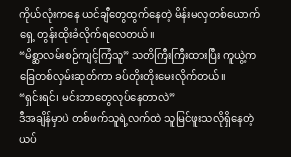ကိုယ်လုံးကနေ ယင်ချီတွေထွက်နေတဲ့ မိန်းမလှတစ်ယောက်ရှေ့ တွန်းထိုးခံလိုက်ရလေတယ်။
“မိစ္ဆာလမ်းစဉ်ကျင့်ကြံသူ” သတိကြီးကြီးထားပြီး ကူယွဲ့က ခြေတစ်လှမ်းဆုတ်ကာ ခပ်တိုးတိုးမေးလိုက်တယ်။
“ရှင်းရင်၊ မင်းဘာတွေလုပ်နေတာလဲ”
ဒီအချိန်မှာပဲ တစ်ဖက်သူရဲ့လက်ထဲ သူမြင်ဖူးသလိုရှိနေတဲ့ ယပ်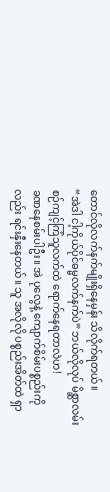တောင်လိုလက်နက်မျိုးရှိနေမှန်း သိလိုက်ရတယ်။
“အဲဒါ ငါ့ကိုယ်ပိုင်ဓမ္မလက်နက်ပဲ” ဘယ်လိုလုပ် မိစ္ဆာလမ်းစဉ်ကျင့်ကြံသူလက်ထဲ ရောက်နေရတာလဲဟ!
ခဏနေစမ်းပါဦး။ အဲ ပုလွေနဲ့ ကျောက်စိမ်းပစ္စည်းကိုလည်း ရင်းနှီးနေတယ်။ သူ အလိုလို ပစ္စည်းအိတ်ထဲ ရှာ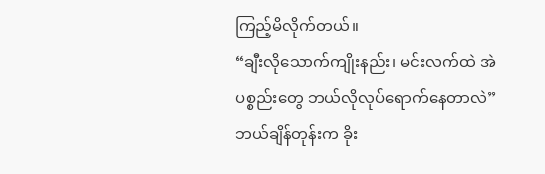ကြည့်မိလိုက်တယ်။
“ချီးလိုသောက်ကျိုးနည်း၊ မင်းလက်ထဲ အဲပစ္စည်းတွေ ဘယ်လိုလုပ်ရောက်နေတာလဲ” ဘယ်ချိန်တုန်းက ခိုး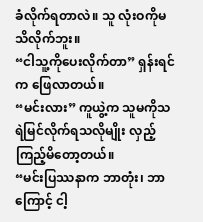ခံလိုက်ရတာလဲ။ သူ လုံးဝကိုမသိလိုက်ဘူး။
“ငါသူ့ကိုပေးလိုက်တာ” ရှန်းရင်က ဖြေလာတယ်။
“မင်းလား” ကူယွဲ့က သူမကိုသရဲမြင်လိုက်ရသလိုမျိုး လှည့်ကြည့်မိတော့တယ်။
“မင်းပြဿနာက ဘာတုံး၊ ဘာကြောင့် ငါ့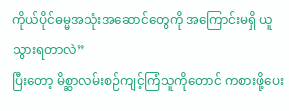ကိုယ်ပိုင်ဓမ္မအသုံးအဆောင်တွေကို အကြောင်းမရှိ ယူသွားရတာလဲ”
ပြီးတော့ မိစ္ဆာလမ်းစဉ်ကျင့်ကြံသူကိုတောင် ကစားဖို့ပေး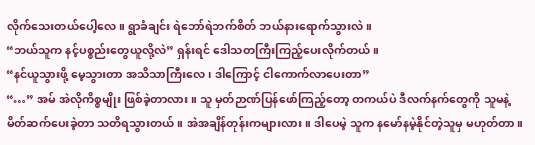လိုက်သေးတယ်ပေါ့လေ။ ရွာခံချင်း ရဲဘော်ရဲဘက်စိတ် ဘယ်နားရောက်သွားလဲ။
“ဘယ်သူက နင့်ပစ္စည်းတွေယူလို့လဲ” ရှန်းရင် ဒေါသတကြီးကြည့်ပေးလိုက်တယ်။
“နင်ယူသွားဖို့ မေ့သွားတာ အသိသာကြီးလေ၊ ဒါကြောင့် ငါကောက်လာပေးတာ”
“…” အမ် အဲလိုကိစ္စမျိုး ဖြစ်ခဲ့တာလား။ သူ မှတ်ဉာဏ်ပြန်ဖော်ကြည့်တော့ တကယ်ပဲ ဒီလက်နက်တွေကို သူမနဲ့ မိတ်ဆက်ပေးခဲ့တာ သတိရသွားတယ်။ အဲအချိန်တုန်းကများလား။ ဒါပေမဲ့ သူက နမော်နမဲ့နိုင်တဲ့သူမှ မဟုတ်တာ။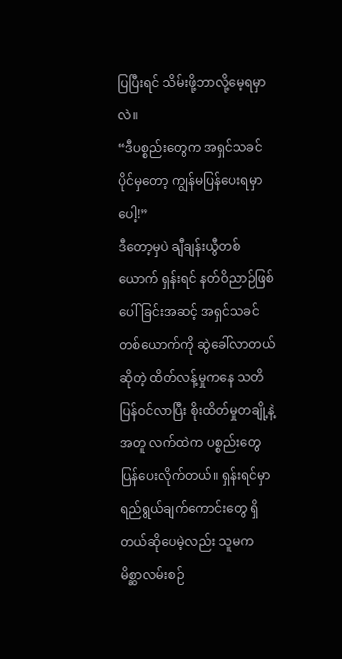ပြပြီးရင် သိမ်းဖို့ဘာလို့မေ့ရမှာလဲ။
“ဒီပစ္စည်းတွေက အရှင်သခင်ပိုင်မှတော့ ကျွန်မပြန်ပေးရမှာပေါ့!”
ဒီတော့မှပဲ ချီချန်းယွီတစ်ယောက် ရှန်းရင် နတ်ဝိညာဉ်ဖြစ်ပေါ်ခြင်းအဆင့် အရှင်သခင်တစ်ယောက်ကို ဆွဲခေါ်လာတယ်ဆိုတဲ့ ထိတ်လန့်မှုကနေ သတိပြန်ဝင်လာပြီး စိုးထိတ်မှုတချို့နဲ့အတူ လက်ထဲက ပစ္စည်းတွေ ပြန်ပေးလိုက်တယ်။ ရှန်းရင်မှာ ရည်ရွယ်ချက်ကောင်းတွေ ရှိတယ်ဆိုပေမဲ့လည်း သူမက မိစ္ဆာလမ်းစဉ်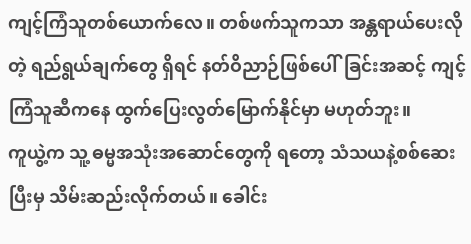ကျင့်ကြံသူတစ်ယောက်လေ။ တစ်ဖက်သူကသာ အန္တရာယ်ပေးလိုတဲ့ ရည်ရွယ်ချက်တွေ ရှိရင် နတ်ဝိညာဉ်ဖြစ်ပေါ်ခြင်းအဆင့် ကျင့်ကြံသူဆီကနေ ထွက်ပြေးလွတ်မြောက်နိုင်မှာ မဟုတ်ဘူး။
ကူယွဲ့က သူ့ ဓမ္မအသုံးအဆောင်တွေကို ရတော့ သံသယနဲ့စစ်ဆေးပြီးမှ သိမ်းဆည်းလိုက်တယ်။ ခေါင်း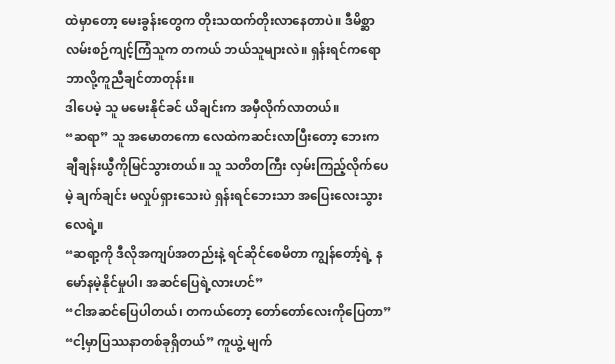ထဲမှာတော့ မေးခွန်းတွေက တိုးသထက်တိုးလာနေတာပဲ။ ဒီမိစ္ဆာလမ်းစဉ်ကျင့်ကြံသူက တကယ် ဘယ်သူများလဲ။ ရှန်းရင်ကရော ဘာလို့ကူညီချင်တာတုန်း။
ဒါပေမဲ့ သူ မမေးနိုင်ခင် ယိချင်းက အမှီလိုက်လာတယ်။
“ဆရာ” သူ အမောတကော လေထဲကဆင်းလာပြီးတော့ ဘေးက ချီချန်းယွီကိုမြင်သွားတယ်။ သူ သတိတကြီး လှမ်းကြည့်လိုက်ပေမဲ့ ချက်ချင်း မလှုပ်ရှားသေးပဲ ရှန်းရင်ဘေးသာ အပြေးလေးသွားလေရဲ့။
“ဆရာ့ကို ဒီလိုအကျပ်အတည်းနဲ့ ရင်ဆိုင်စေမိတာ ကျွန်တော့်ရဲ့ နမော်နမဲ့နိုင်မှုပါ၊ အဆင်ပြေရဲ့လားဟင်”
“ငါအဆင်ပြေပါတယ်၊ တကယ်တော့ တော်တော်လေးကိုပြေတာ”
“ငါ့မှာပြဿနာတစ်ခုရှိတယ်” ကူယွဲ့ မျက်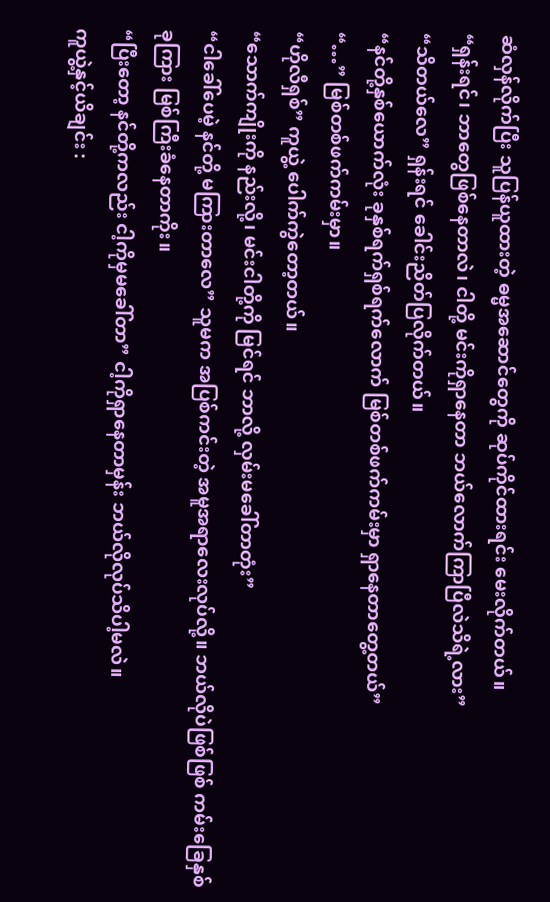ဆံလှန်လိုက်ပြီး သူပြန်ယူထားတဲ့ ဓမ္မအဆောင်တွေကို ဆုပ်ကိုင်ထားရင်း မေးလိုက်တယ်။
“ရှန်းရင်၊ ဘာတွေဖြစ်နေတာလဲ၊ ငါတို့ မင်းကိုရှာနေတာ ဘယ်လောက်ကြာပြီလဲသိရဲ့လား”
“သိတယ်လေ” ရှန်းရင် ခေါင်းညိတ်ပြလိုက်တယ်။
“နင်တို့နှစ်ယောက်လုံး ခုနှစ်ရက်ရှစ်ရက်လောက် မြစ်တစ်ဖက်ကမ်းမှာ ရှာနေတာတွေ့တယ်”
“…” မြစ်တစ်ဖက်ကမ်းမှာ။
“ဟိုလီရှစ်” ကူယွဲ့ ပေါက်ကွဲတော့တယ်။
“သောက်ကျိုးကို နည်းလို့၊ မင်းငါတို့ကို မြင်ရင် ဘာလို့ လှမ်းမခေါ်တာတုံး”
“ငါခေါ်ပေမဲ့ နင်တို့ မကြားတာလေ” သူမက အပြစ်ကင်းတဲ့ အမူအရာလေးလုပ်လို့။ ဘယ်လိုပဲဖြစ်ဖြစ် ကမ်းခြေနှစ်ခုကြား မြစ်ကြီးခံနေတာကိုး။
“ပြီးတော့ နင်တို့ကလည်း ငါ့ကိုမှမခေါ်တာ” ငါ့ကိုရှာနေတာမှန်း ဘယ်လိုလုပ်သိပါ့မလဲ။
ကူယွဲ့နှင့်ယိချင်း :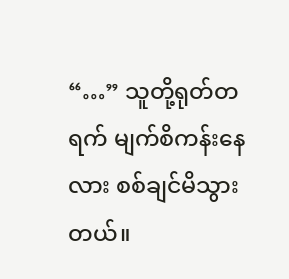“…” သူတို့ရုတ်တရက် မျက်စိကန်းနေလား စစ်ချင်မိသွားတယ်။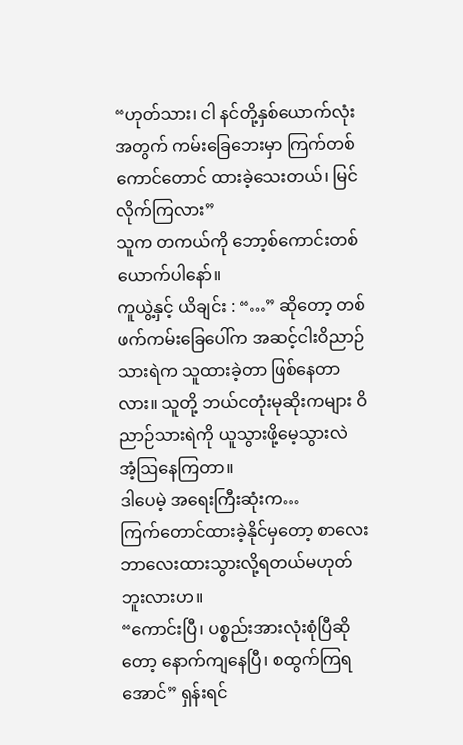“ဟုတ်သား၊ ငါ နင်တို့နှစ်ယောက်လုံးအတွက် ကမ်းခြေဘေးမှာ ကြက်တစ်ကောင်တောင် ထားခဲ့သေးတယ်၊ မြင်လိုက်ကြလား”
သူက တကယ်ကို ဘော့စ်ကောင်းတစ်ယောက်ပါနော်။
ကူယွဲ့နှင့် ယိချင်း : “…” ဆိုတော့ တစ်ဖက်ကမ်းခြေပေါ်က အဆင့်ငါးဝိညာဉ်သားရဲက သူထားခဲ့တာ ဖြစ်နေတာလား။ သူတို့ ဘယ်ငတုံးမုဆိုးကများ ဝိညာဉ်သားရဲကို ယူသွားဖို့မေ့သွားလဲ အံ့ဩနေကြတာ။
ဒါပေမဲ့ အရေးကြီးဆုံးက…
ကြက်တောင်ထားခဲ့နိုင်မှတော့ စာလေးဘာလေးထားသွားလို့ရတယ်မဟုတ်ဘူးလားဟ။
“ကောင်းပြီ၊ ပစ္စည်းအားလုံးစုံပြီဆိုတော့ နောက်ကျနေပြီ၊ စထွက်ကြရအောင်” ရှန်းရင်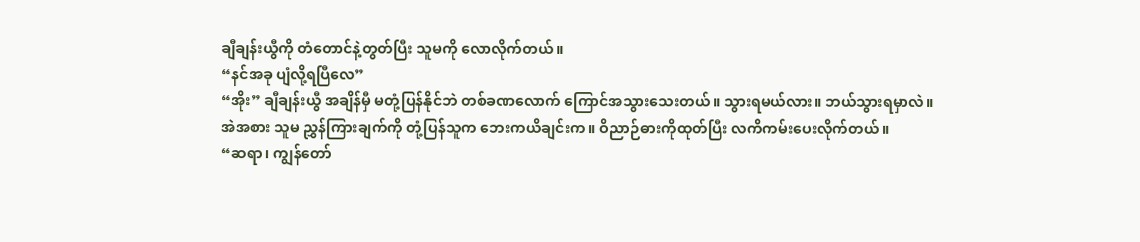ချီချန်းယွီကို တံတောင်နဲ့တွတ်ပြီး သူမကို လောလိုက်တယ်။
“နင်အခု ပျံလို့ရပြီလေ”
“အိုး” ချီချန်းယွီ အချိန်မှီ မတုံ့ပြန်နိုင်ဘဲ တစ်ခဏလောက် ကြောင်အသွားသေးတယ်။ သွားရမယ်လား။ ဘယ်သွားရမှာလဲ။
အဲအစား သူမ ညွှန်ကြားချက်ကို တုံ့ပြန်သူက ဘေးကယိချင်းက။ ဝိညာဉ်ဓားကိုထုတ်ပြီး လကိကမ်းပေးလိုက်တယ်။
“ဆရာ၊ ကျွန်တော်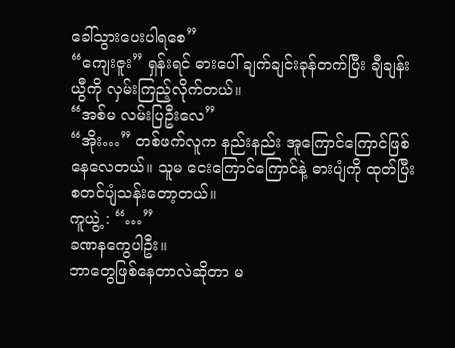ခေါ်သွားပေးပါရစေ”
“ကျေးဇူး” ရှန်းရင် ဓားပေါ် ချက်ချင်းခုန်တက်ပြီး ချီချန်းယွီကို လှမ်းကြည့်လိုက်တယ်။
“အစ်မ လမ်းပြဦးလေ”
“အိုး…” တစ်ဖက်လူက နည်းနည်း အူကြောင်ကြောင်ဖြစ်နေလေတယ်။ သူမ ငေးကြောင်ကြောင်နဲ့ ဓားပျံကို ထုတ်ပြီး စတင်ပျံသန်းတော့တယ်။
ကူယွဲ့ : “…”
ခဏနကွေပါဦး။
ဘာတွေဖြစ်နေတာလဲဆိုတာ မ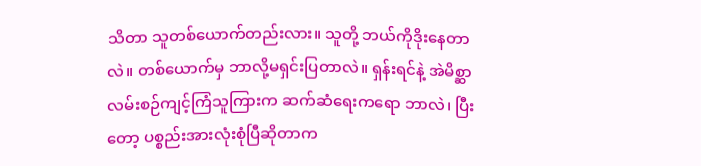သိတာ သူတစ်ယောက်တည်းလား။ သူတို့ ဘယ်ကိုဒိုးနေတာလဲ။ တစ်ယောက်မှ ဘာလို့မရှင်းပြတာလဲ။ ရှန်းရင်နဲ့ အဲမိစ္ဆာလမ်းစဉ်ကျင့်ကြံသူကြားက ဆက်ဆံရေးကရော ဘာလဲ၊ ပြီးတော့ ပစ္စည်းအားလုံးစုံပြီဆိုတာက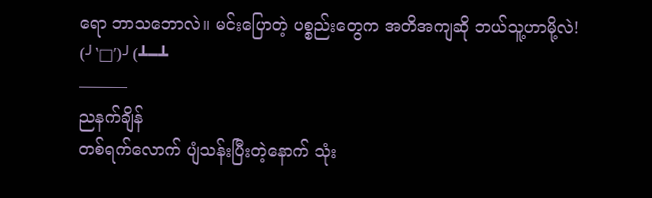ရော ဘာသဘောလဲ။ မင်းပြောတဲ့ ပစ္စည်းတွေက အတိအကျဆို ဘယ်သူ့ဟာမို့လဲ!
(╯‵□′)╯(┻━┻
———
ညနက်ချိန်
တစ်ရက်လောက် ပျံသန်းပြီးတဲ့နောက် သုံး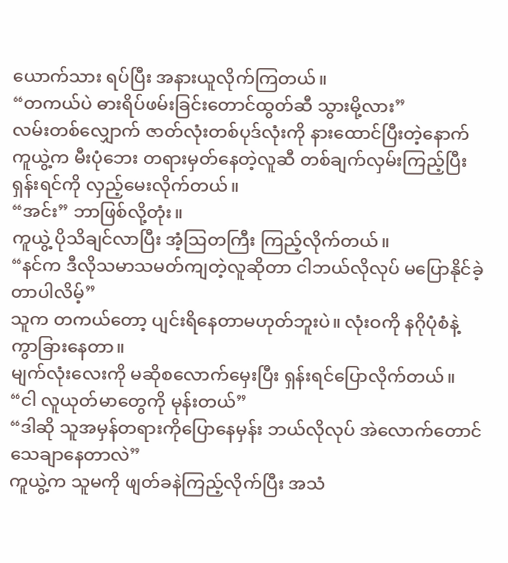ယောက်သား ရပ်ပြီး အနားယူလိုက်ကြတယ်။
“တကယ်ပဲ ဓားရိပ်ဖမ်းခြင်းတောင်ထွတ်ဆီ သွားမို့လား”
လမ်းတစ်လျှောက် ဇာတ်လုံးတစ်ပုဒ်လုံးကို နားထောင်ပြီးတဲ့နောက် ကူယွဲ့က မီးပုံဘေး တရားမှတ်နေတဲ့လူဆီ တစ်ချက်လှမ်းကြည့်ပြီး ရှန်းရင်ကို လှည့်မေးလိုက်တယ်။
“အင်း” ဘာဖြစ်လို့တုံး။
ကူယွဲ့ ပိုသိချင်လာပြီး အံ့ဩတကြီး ကြည့်လိုက်တယ်။
“နင်က ဒီလိုသမာသမတ်ကျတဲ့လူဆိုတာ ငါဘယ်လိုလုပ် မပြောနိုင်ခဲ့တာပါလိမ့်”
သူက တကယ်တော့ ပျင်းရိနေတာမဟုတ်ဘူးပဲ။ လုံးဝကို နဂိုပုံစံနဲ့ကွာခြားနေတာ။
မျက်လုံးလေးကို မဆိုစလောက်မှေးပြီး ရှန်းရင်ပြောလိုက်တယ်။
“ငါ လူယုတ်မာတွေကို မုန်းတယ်”
“ဒါဆို သူအမှန်တရားကိုပြောနေမှန်း ဘယ်လိုလုပ် အဲလောက်တောင်သေချာနေတာလဲ”
ကူယွဲ့က သူမကို ဖျတ်ခနဲကြည့်လိုက်ပြီး အသံ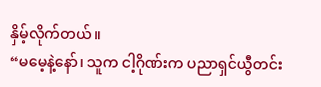နှိမ့်လိုက်တယ်။
“မမေ့နဲ့နော်၊ သူက ငါ့ဂိုဏ်းက ပညာရှင်ယွီတင်း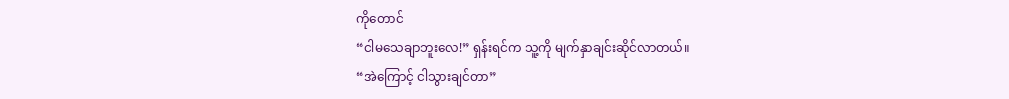ကိုတောင်
“ငါမသေချာဘူးလေ!” ရှန်းရင်က သူ့ကို မျက်နှာချင်းဆိုင်လာတယ်။
“အဲကြောင့် ငါသွားချင်တာ”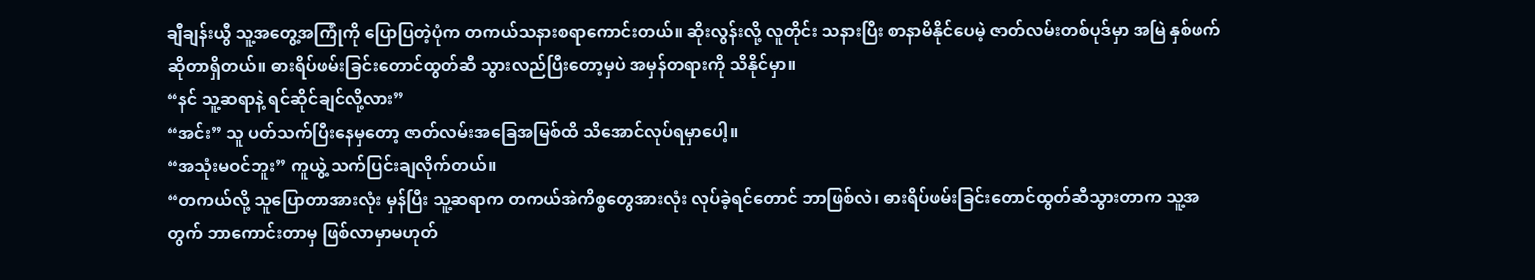ချီချန်းယွီ သူ့အတွေ့အကြုံကို ပြောပြတဲ့ပုံက တကယ်သနားစရာကောင်းတယ်။ ဆိုးလွန်းလို့ လူတိုင်း သနားပြီး စာနာမိနိုင်ပေမဲ့ ဇာတ်လမ်းတစ်ပုဒ်မှာ အမြဲ နှစ်ဖက်ဆိုတာရှိတယ်။ ဓားရိပ်ဖမ်းခြင်းတောင်ထွတ်ဆီ သွားလည်ပြီးတော့မှပဲ အမှန်တရားကို သိနိုင်မှာ။
“နင် သူ့ဆရာနဲ့ ရင်ဆိုင်ချင်လို့လား”
“အင်း” သူ ပတ်သက်ပြီးနေမှတော့ ဇာတ်လမ်းအခြေအမြစ်ထိ သိအောင်လုပ်ရမှာပေါ့။
“အသုံးမဝင်ဘူး” ကူယွဲ့ သက်ပြင်းချလိုက်တယ်။
“တကယ်လို့ သူပြောတာအားလုံး မှန်ပြီး သူ့ဆရာက တကယ်အဲကိစ္စတွေအားလုံး လုပ်ခဲ့ရင်တောင် ဘာဖြစ်လဲ၊ ဓားရိပ်ဖမ်းခြင်းတောင်ထွတ်ဆီသွားတာက သူ့အတွက် ဘာကောင်းတာမှ ဖြစ်လာမှာမဟုတ်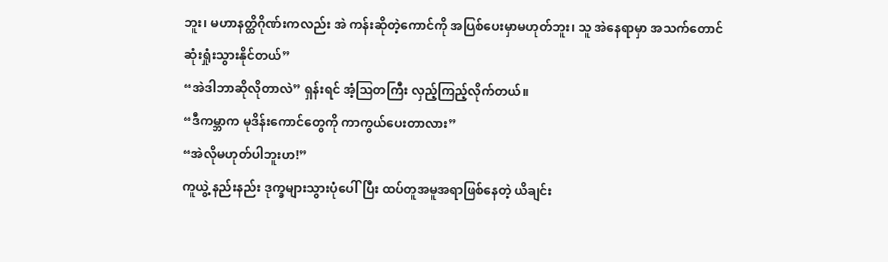ဘူး၊ မဟာနတ္ထိဂိုဏ်းကလည်း အဲ ကန်းဆိုတဲ့ကောင်ကို အပြစ်ပေးမှာမဟုတ်ဘူး၊ သူ အဲနေရာမှာ အသက်တောင် ဆုံးရှုံးသွားနိုင်တယ်”
“အဲဒါဘာဆိုလိုတာလဲ” ရှန်းရင် အံ့ဩတကြီး လှည့်ကြည့်လိုက်တယ်။
“ဒီကမ္ဘာက မုဒိန်းကောင်တွေကို ကာကွယ်ပေးတာလား”
“အဲလိုမဟုတ်ပါဘူးဟ!”
ကူယွဲ့ နည်းနည်း ဒုက္ခများသွားပုံပေါ်ပြီး ထပ်တူအမူအရာဖြစ်နေတဲ့ ယိချင်း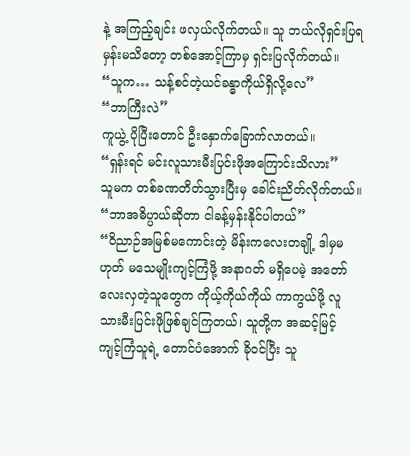နဲ့ အကြည့်ချင်း ဖလှယ်လိုက်တယ်။ သူ ဘယ်လိုရှင်းပြရမှန်းမသိတော့ တစ်အောင့်ကြာမှ ရှင်းပြလိုက်တယ်။
“သူက… သန့်စင်တဲ့ယင်ခန္ဓာကိုယ်ရှိလို့လေ”
“ဘာကြီးလဲ”
ကူယွဲ့ ပိုပြီးတောင် ဦးနှောက်ခြောက်လာတယ်။
“ရှန်းရင် မင်းလူသားမီးပြင်းဖိုအကြောင်းသိလား”
သူမက တစ်ခဏတိတ်သွားပြီးမှ ခေါင်းညိတ်လိုက်တယ်။
“ဘာအဓိပ္ပာယ်ဆိုတာ ငါခန့်မှန်းနိုင်ပါတယ်”
“ဝိညာဉ်အမြစ်မကောင်းတဲ့ မိန်းကလေးတချို့ ဒါမှမဟုတ် မသေမျိုးကျင့်ကြံဖို့ အနာဂတ် မရှိပေမဲ့ အတော်လေးလှတဲ့သူတွေက ကိုယ့်ကိုယ်ကိုယ် ကာကွယ်ဖို့ လူသားမီးပြင်းဖိုဖြစ်ချင်ကြတယ်၊ သူတို့က အဆင့်မြင့် ကျင့်ကြံသူရဲ့ တောင်ပံအောက် ခိုဝင်ပြီး သူ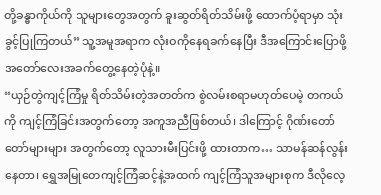တို့ခန္ဓာကိုယ်ကို သူများတွေအတွက် ခူးဆွတ်ရိတ်သိမ်းဖို့ ထောက်ပံ့ရာမှာ သုံးခွင့်ပြုကြတယ်” သူ့အမူအရာက လုံးဝကိုနေရခက်နေပြီး ဒီအကြောင်းပြောဖို့ အတော်လေးအခက်တွေ့နေတဲ့ပုံနဲ့။
“ယှဉ်တွဲကျင့်ကြံမှု ရိတ်သိမ်းတဲ့အတတ်က စွဲလမ်းစရာမဟုတ်ပေမဲ့ တကယ်ကို ကျင့်ကြံခြင်းအတွက်တော့ အကူအညီဖြစ်တယ်၊ ဒါကြောင့် ဂိုဏ်းတော်တော်များများ အတွက်တော့ လူသားမီးပြင်းဖို့ ထားတာက… သာမန်ဆန်လွန်းနေတာ၊ ရွှေအမြုတေကျင့်ကြံဆင့်နဲ့အထက် ကျင့်ကြံသူအများစုက ဒီလိုလေ့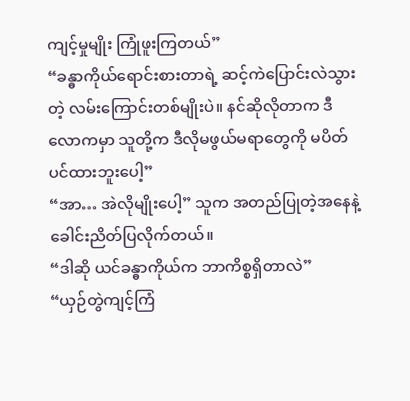ကျင့်မှုမျိုး ကြုံဖူးကြတယ်”
“ခန္ဓာကိုယ်ရောင်းစားတာရဲ့ ဆင့်ကဲပြောင်းလဲသွားတဲ့ လမ်းကြောင်းတစ်မျိုးပဲ။ နင်ဆိုလိုတာက ဒီလောကမှာ သူတို့က ဒီလိုမဖွယ်မရာတွေကို မပိတ်ပင်ထားဘူးပေါ့”
“အာ… အဲလိုမျိုးပေါ့” သူက အတည်ပြုတဲ့အနေနဲ့ ခေါင်းညိတ်ပြလိုက်တယ်။
“ဒါဆို ယင်ခန္ဓာကိုယ်က ဘာကိစ္စရှိတာလဲ”
“ယှဉ်တွဲကျင့်ကြံ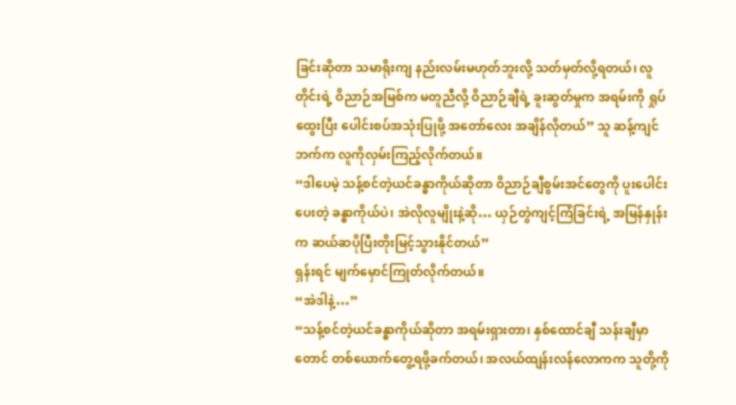ခြင်းဆိုတာ သမာရိုးကျ နည်းလမ်းမဟုတ်ဘူးလို့ သတ်မှတ်လို့ရတယ်၊ လူတိုင်းရဲ့ ဝိညာဉ်အမြစ်က မတူညီလို့ ဝိညာဉ်ချီရဲ့ ခူးဆွတ်မှုက အရမ်းကို ရှုပ်ထွေးပြီး ပေါင်းစပ်အသုံးပြုဖို့ အတော်လေး အချိန်လိုတယ်” သူ ဆန့်ကျင်ဘက်က လူကိုလှမ်းကြည့်လိုက်တယ်။
“ဒါပေမဲ့ သန့်စင်တဲ့ယင်ခန္ဓာကိုယ်ဆိုတာ ဝိညာဉ်ချီစွမ်းအင်တွေကို ပူးပေါင်းပေးတဲ့ ခန္ဓာကိုယ်ပဲ၊ အဲလိုလူမျိုးနဲ့ဆို… ယှဉ်တွဲကျင့်ကြံခြင်းရဲ့ အမြန်နှုန်းက ဆယ်ဆပိုပြီးတိုးမြင့်သွားနိုင်တယ်”
ရှန်းရင် မျက်မှောင်ကြုတ်လိုက်တယ်။
“အဲဒါနဲ့…”
“သန့်စင်တဲ့ယင်ခန္ဓာကိုယ်ဆိုတာ အရမ်းရှားတာ၊ နှစ်ထောင်ချီ သန်းချီမှာတောင် တစ်ယောက်တွေ့ရဖို့ခက်တယ်၊ အလယ်ထျန်းလန်လောကက သူတို့ကို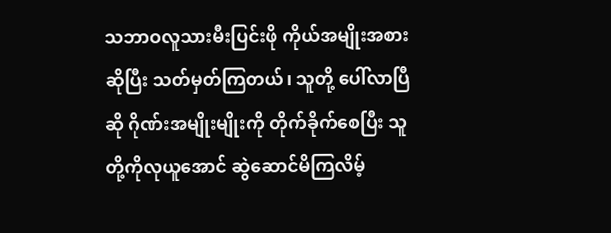သဘာဝလူသားမီးပြင်းဖို ကိုယ်အမျိုးအစားဆိုပြီး သတ်မှတ်ကြတယ်၊ သူတို့ ပေါ်လာပြီဆို ဂိုဏ်းအမျိုးမျိုးကို တိုက်ခိုက်စေပြီး သူတို့ကိုလုယူအောင် ဆွဲဆောင်မိကြလိမ့်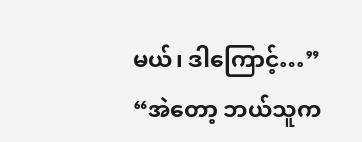မယ်၊ ဒါကြောင့်…”
“အဲတော့ ဘယ်သူက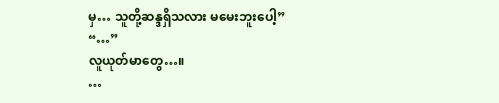မှ… သူတို့ဆန္ဒရှိသလား မမေးဘူးပေါ့”
“…”
လူယုတ်မာတွေ…။
…